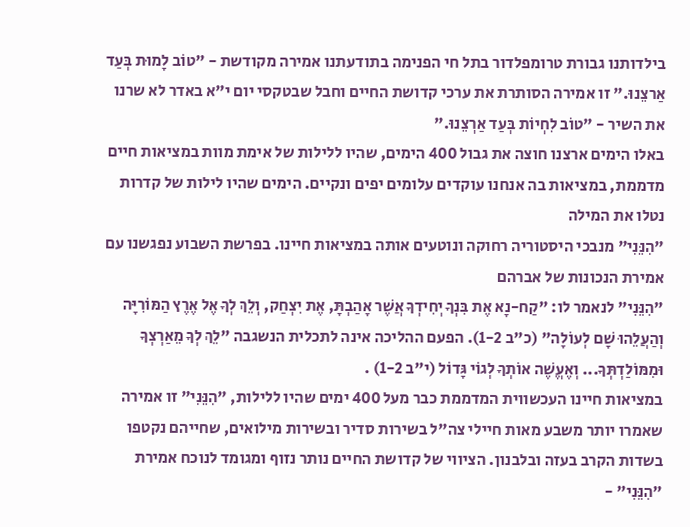בילדותנו גבורת טרומפלדור בתל חי הפנימה בתודעתנו אמירה מקודשת - "טוֹב לָמוּת בְּעַד אַרצֵנוּ." זו אמירה הסותרת את ערכי קדושת החיים וחבל שבטקסי יום י"א באדר לא שרנו את השיר - "טוֹב לִחְיוֹת בְּעַד אַרְצֵנוּ."
באלו הימים ארצנו חוצה את גבול 400 הימים, שהיו ללילות של אימת מוות במציאות חיים מדממת, במציאות בה אנחנו עוקדים עלומים יפים ונקיים. הימים שהיו לילות של קדרות נטלו את המילה
"הִנֵּנִי" מנבכי היסטוריה רחוקה ונוטעים אותה במציאות חיינו. בפרשת השבוע נפגשנו עם אמירת הנכונות של אברהם
"הִנֵּנִי" לנאמר לו: "קַח-נָא אֶת בִּנְךָ יְחִידְךָ אֲשֶׁר אָהַבְתָּ, אֶת יִצְחַק, וְלֵךְ לְךָ אֶל אֶרֶץ הַמּוֹרִיָּה וְהַעֲלֵהוּ שָׁם לְעוֹלָה" (כ"ב 1-2). הפעם ההליכה אינה לתכלית הנשגבה "לֵךְ לְךָ מֵאַרְצְךָ וּמִמּוֹלַדְתְּךָ... וְאֶעֱשֶׁה אוֹתְךָ לְגוֹי גָּדוֹל (י"ב 1-2) .
במציאות חיינו העכשווית המדממת כבר מעל 400 ימים שהיו ללילות, "הִנֵּנִי" זו אמירה שאמרו יותר משבע מאות חיילי צה"ל בשירות סדיר ובשירות מילואים, שחייהם נקטפו בשדות הקרב בעזה ובלבנון. הציווי של קדושת החיים נותר נזוף ומגומד לנוכח אמירת "הִנֵּנִי" -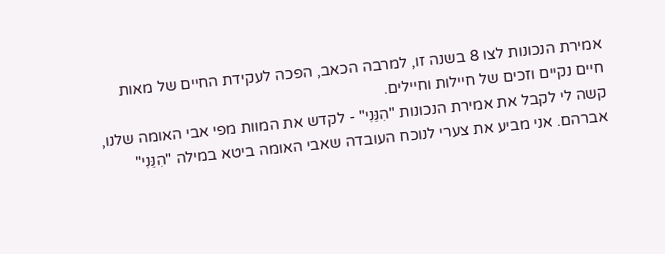אמירת הנכונות לצו 8 בשנה זו, למרבה הכאב, הפכה לעקידת החיים של מאות חיים נקיים וזכים של חיילות וחיילים.
קשה לי לקבל את אמירת הנכונות "הִנֵּנִי" - לקדש את המוות מפי אבי האומה שלנו, אברהם. אני מביע את צערי לנוכח העובדה שאבי האומה ביטא במילה "הִנֵּנִי"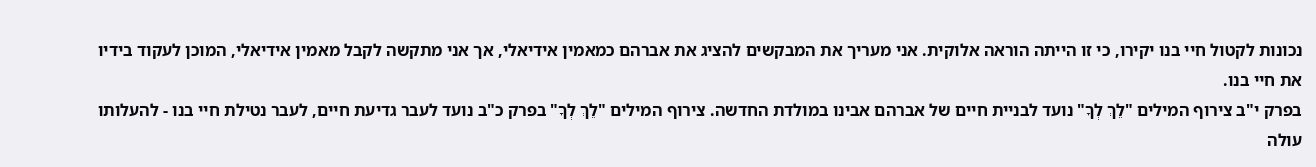נכונות לקטול חיי בנו יקירו, כי זו הייתה הוראה אלוקית. אני מעריך את המבקשים להציג את אברהם כמאמין אידיאלי, אך אני מתקשה לקבל מאמין אידיאלי, המוכן לעקוד בידיו את חיי בנו.
בפרק י"ב צירוף המילים "לֵךְ לְךָ" נועד לבניית חיים של אברהם אבינו במולדת החדשה. צירוף המילים "לֵךְ לְךָ" בפרק כ"ב נועד לעבר גדיעת חיים, לעבר נטילת חיי בנו - להעלותו עולה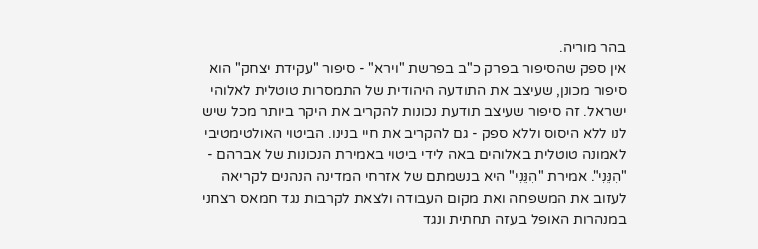בהר מוריה.
אין ספק שהסיפור בפרק כ"ב בפרשת "וירא" - סיפור "עקידת יצחק" הוא סיפור מכונן, שעיצב את התודעה היהודית של התמסרות טוטלית לאלוהי ישראל. זה סיפור שעיצב תודעת נכונות להקריב את היקר ביותר מכל שיש לנו ללא היסוס וללא ספק - גם להקריב את חיי בנינו. הביטוי האולטימטיבי לאמונה טוטלית באלוהים באה לידי ביטוי באמירת הנכונות של אברהם -
"הִנֵּנִי". אמירת "הִנֵּנִי" היא בנשמתם של אזרחי המדינה הנהנים לקריאה לעזוב את המשפחה ואת מקום העבודה ולצאת לקרבות נגד חמאס רצחני במנהרות האופל בעזה תחתית ונגד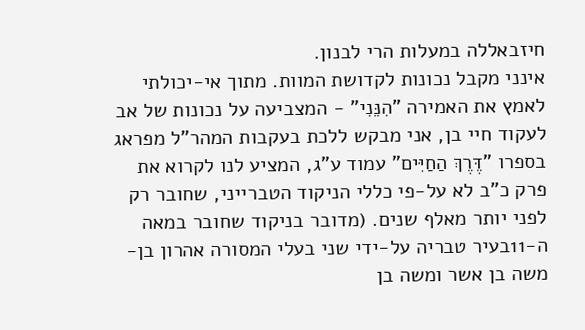חיזבאללה במעלות הרי לבנון.
אינני מקבל נכונות לקדושת המוות. מתוך אי-יכולתי לאמץ את האמירה "הִנֵּנִי" - המצביעה על נכונות של אב לעקוד חיי בן, אני מבקש ללכת בעקבות המהר"ל מפראג בספרו "דֶּרֶךְ הַחַיִּים" עמוד ע"ג, המציע לנו לקרוא את פרק כ"ב לא על-פי כללי הניקוד הטברייני, שחובר רק לפני יותר מאלף שנים. (מדובר בניקוד שחובר במאה ה-11בעיר טבריה על-ידי שני בעלי המסורה אהרון בן-משה בן אשר ומשה בן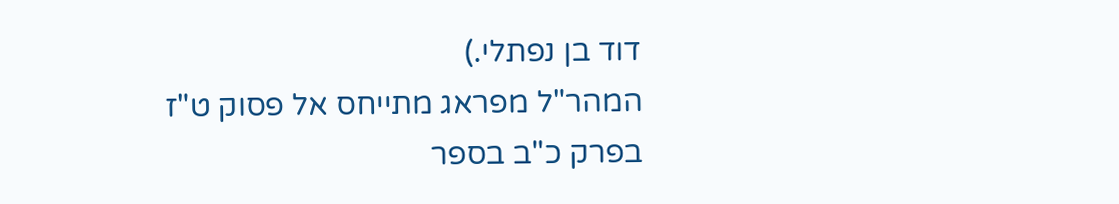דוד בן נפתלי.)
המהר"ל מפראג מתייחס אל פסוק ט"ז בפרק כ"ב בספר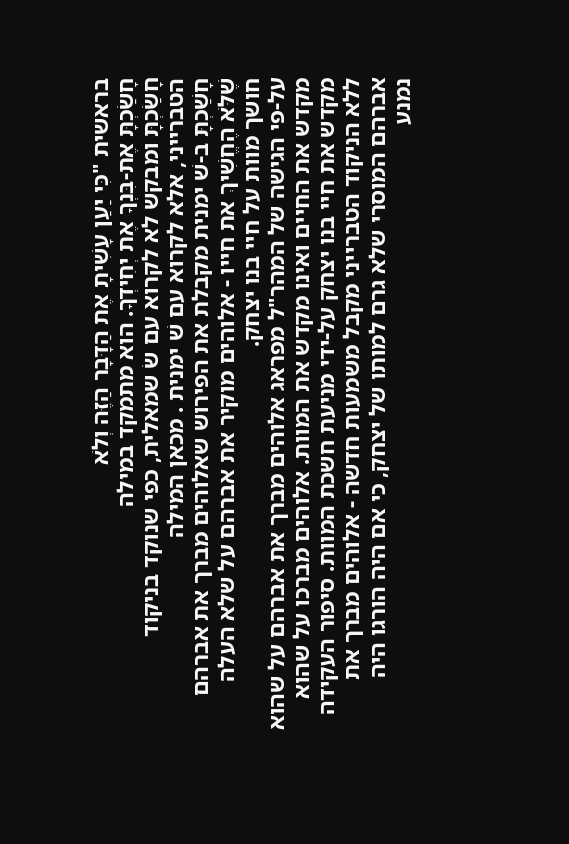בראשית "כִּי יַעַן עָשִׁיתָ אֶת הַדָּבָר הַזֶּה וְלֹא
חָשַׂכְתָּ אֶת-בִּנְךָ אֶת יְחִידְךָ. הוא מתמקד במילה
חָשַׂכְתָּ ומבקש לא לקרוא עם שׂ שמאלית, כפי שנוקד בניקוד הטברייני, אלא לקרוא עם שׁ ימנית . מכאן המילה
חָשַׁכְתָּ ב-שׁ ימנית מקבלת את הפירוש שאלוהים מברך את אברהם
שֶׁלֹּא הֶחֱשִׁיךְ את חייו - אלוהים מוקיר את אברהם על שלא העלה חושך מוות על חיי בנו יצחק.
על-פי הגישה של המהר"ל מפראג אלוהים מברך את אברהם על שהוא מקדש את החיים ואינו מקדש את המוות. אלוהים מברכו על שהוא מקדש את חיי בנו יצחק על-ידי מניעת חשכת המוות. סיפור העקידה ללא הניקוד הטברייני מקבל משמעות חדשה - אלוהים מברך את אברהם המוסרי שלא גרם למותו של יצחק, כי אם היה הורגו היה נמנע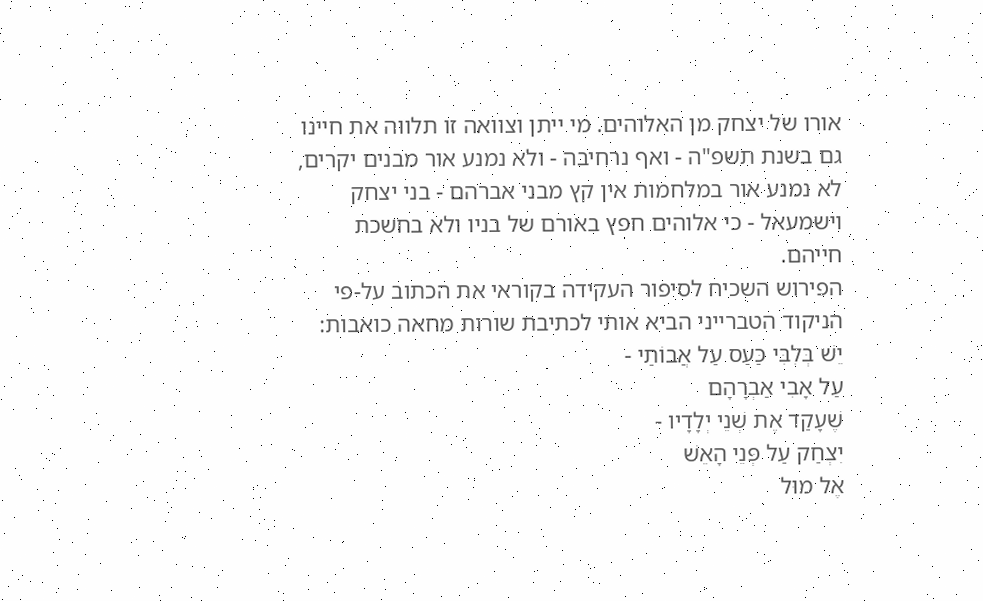אורו של יצחק מן האלוהים. מי ייתן וצוואה זו תלווה את חיינו גם בשנת תשפ"ה - ואף נרחיבה - ולא נמנע אור מבנים יקרים, לא נמנע אור במלחמות אין קץ מבני אברהם - בני יצחק וישמעאל - כי אלוהים חפץ באורם של בניו ולא בחשכת חייהם.
הפירוש השכיח לסיפור העקידה בקוראי את הכתוב על-פי הניקוד הטברייני הביא אותי לכתיבת שורות מחאה כואבות:
יֵשׁ בְּלִבִּי כַּעַס עַל אֲבוֹתַי -
עַל אָבִי אַבְרָהָם
שֶׁעָקַד אֶת שְׁנֵי יְלָדָיו -
יִצְחַק עַל פְּנֵי הָאֵשׁ
אֶל מוּל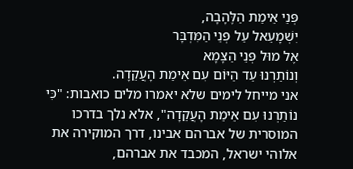פְּנֵי אֵימַת הַלֶּהָבָה,
יִשְׁמָעֵאל עַל פְּנֵי הַמִּדְבָּר
אֶל מוּל פְּנֵי הַצָּמָא
וְנוֹתַרְנוּ עַד הַיּוֹם עִם אֵימַת הָעֲקֵדָה.
אני מייחל לימים שלא יאמרו מלים כואבות: "כִּי נוֹתַרְנוּ עִם אֵימַת הָעֲקֵדָה", אלא נלך בדרכו המוסרית של אברהם אבינו, דרך המוקירה את אלוהי ישראל, המכבד את אברהם,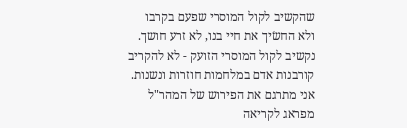שהקשיב לקול המוסרי שפעם בקרבו
ולא החשׂיך את חיי בנו, לא זרע חושך. נקשיב לקול המוסרי הזועק - לא להקריב קורבנות אדם במלחמות חוזרות ונשנות.
אני מתרגם את הפירוש של המהר"ל מפראג לקריאה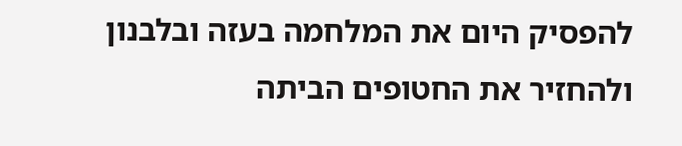להפסיק היום את המלחמה בעזה ובלבנון ולהחזיר את החטופים הביתה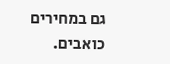גם במחירים כואבים.